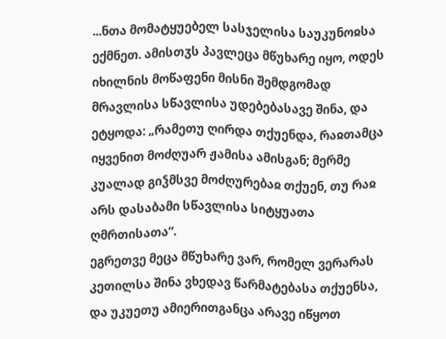...ნთა მომატყუებელ სასჯელისა საუკუნოჲსა ექმნეთ. ამისთჳს პავლეცა მწუხარე იყო, ოდეს იხილნის მოწაფენი მისნი შემდგომად მრავლისა სწავლისა უდებებასავე შინა, და ეტყოდა: „რამეთუ ღირდა თქუენდა, რაჲთამცა იყვენით მოძღუარ ჟამისა ამისგან; მერმე კუალად გიჴმსვე მოძღურებაჲ თქუენ, თუ რაჲ არს დასაბამი სწავლისა სიტყუათა ღმრთისათა“.
ეგრეთვე მეცა მწუხარე ვარ, რომელ ვერარას კეთილსა შინა ვხედავ წარმატებასა თქუენსა, და უკუეთუ ამიერითგანცა არავე იწყოთ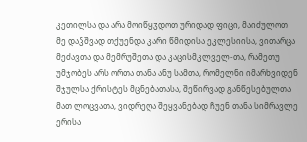კეთილსა და არა მოიწყჳდოთ ურიდად ფიცი, მაიძულოთ მე დაჴშვად თქუენდა კარი წმიდისა ეკლესიისა, ვითარცა მეძავთა და მემრუშეთა და კაცისმკლველ-თა, რამეთუ უმჯობეს არს ორთა თანა ანუ სამთა, რომელნი იმარხვიდენ შჯულსა ქრისტეს მცნებათასა, შეწირვად განწესებულთა მათ ლოცვათა, ვიდრეღა შეყვანებად ჩუენ თანა სიმრავლე ერისა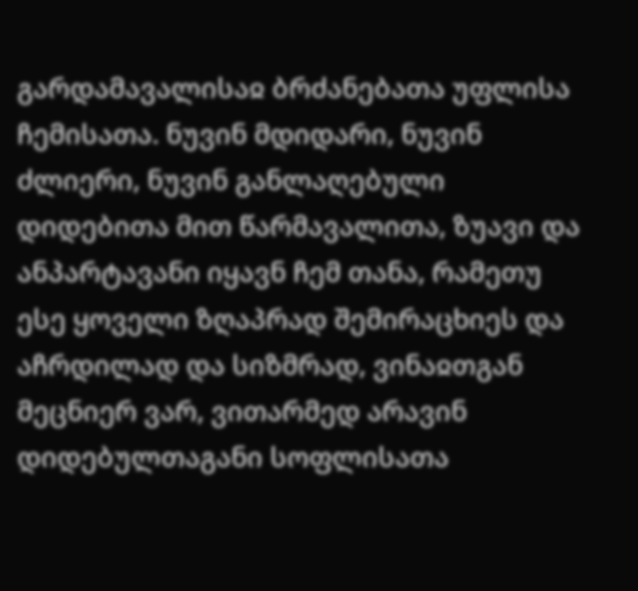გარდამავალისაჲ ბრძანებათა უფლისა ჩემისათა. ნუვინ მდიდარი, ნუვინ ძლიერი, ნუვინ განლაღებული დიდებითა მით წარმავალითა, ზუავი და ანპარტავანი იყავნ ჩემ თანა, რამეთუ ესე ყოველი ზღაპრად შემირაცხიეს და აჩრდილად და სიზმრად, ვინაჲთგან მეცნიერ ვარ, ვითარმედ არავინ დიდებულთაგანი სოფლისათა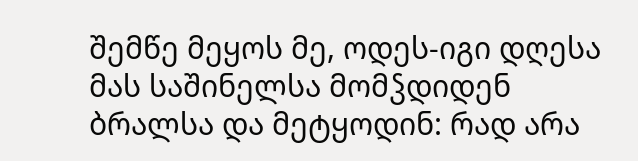შემწე მეყოს მე, ოდეს-იგი დღესა მას საშინელსა მომჴდიდენ ბრალსა და მეტყოდინ: რად არა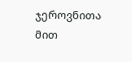ჯეროვნითა მით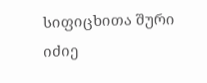სიფიცხითა შური იძიე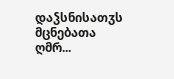დაჴსნისათჳს მცნებათა ღმრ...